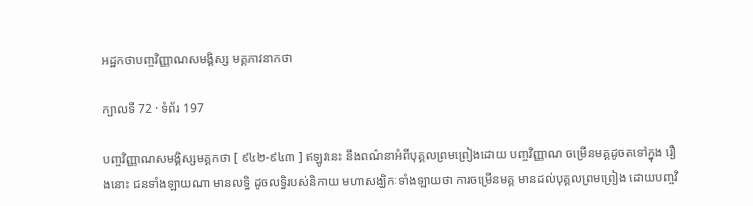អដ្ឋកថាបញ្ចវិញ្ញាណសមង្គិស្ស មគ្គភាវនាកថា

ក្បាលទី 72 · ទំព័រ 197

បញ្ចវិញ្ញាណសមង្គិស្សមគ្គកថា [ ៩៤២-៩៤៣ ] ឥឡូវនេះ នឹងពណ៌នាអំពីបុគ្គលព្រមព្រៀងដោយ បញ្ចវិញ្ញាណ ចម្រើនមគ្គដូចតទៅក្នុង រឿងនោះ ជនទាំងឡាយណា មានលទ្ធិ ដូចលទ្ធិរបស់និកាយ មហាសង្ឃិកៈទាំងឡាយថា ការចម្រើនមគ្គ មានដល់បុគ្គលព្រមព្រៀង ដោយបញ្ចវិ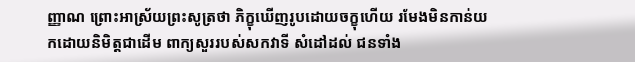ញ្ញាណ ព្រោះអាស្រ័យព្រះសូត្រថា ភិក្ខុឃើញរូបដោយចក្ខុហើយ រមែងមិនកាន់យកដោយនិមិត្តជាដើម ពាក្យសួររបស់សកវាទី សំដៅដល់ ជនទាំង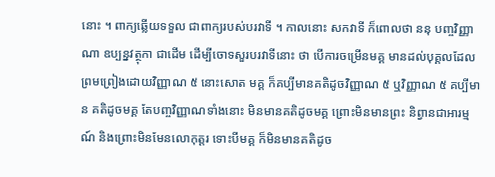នោះ ។ ពាក្យឆ្លើយទទួល ជាពាក្យរបស់បរវាទី ។ កាលនោះ សកវាទី ក៏ពោលថា ននុ បញ្ចវិញ្ញាណា ឧប្បន្នវត្ថុកា ជាដើម ដើម្បីចោទសួរបរវាទីនោះ ថា បើការចម្រើនមគ្គ មានដល់បុគ្គលដែលព្រមព្រៀងដោយវិញ្ញាណ ៥ នោះសោត មគ្គ ក៏គប្បីមានគតិដូចវិញ្ញាណ ៥ ឬវិញ្ញាណ ៥ គប្បីមាន គតិដូចមគ្គ តែបញ្ចវិញ្ញាណទាំងនោះ មិនមានគតិដូចមគ្គ ព្រោះមិនមានព្រះ និព្វានជាអារម្មណ៍ និងព្រោះមិនមែនលោកុត្តរ ទោះបីមគ្គ ក៏មិនមានគតិដូច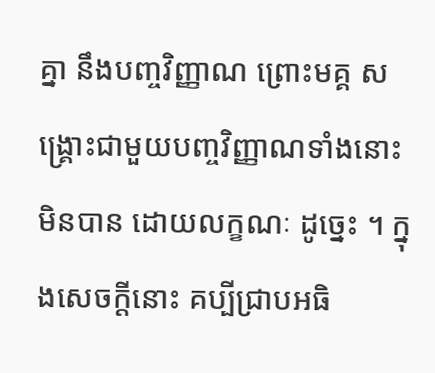គ្នា នឹងបញ្ចវិញ្ញាណ ព្រោះមគ្គ សង្គ្រោះជាមួយបញ្ចវិញ្ញាណទាំងនោះមិនបាន ដោយលក្ខណៈ ដូច្នេះ ។ ក្នុងសេចក្តីនោះ គប្បីជ្រាបអធិ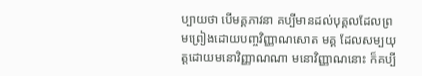ប្បាយថា បើមគ្គភាវនា គប្បីមានដល់បុគ្គលដែលព្រមព្រៀងដោយបញ្ចវិញ្ញាណសោត មគ្គ ដែលសម្បយុត្តដោយមនោវិញ្ញាណណា មនោវិញ្ញាណនោះ ក៏គប្បី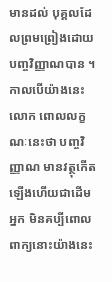មានដល់ បុគ្គលដែលព្រមព្រៀងដោយបញ្ចវិញ្ញាណបាន ។ កាលបើយ៉ាងនេះ លោក ពោលលក្ខណៈនេះថា បញ្ចវិញ្ញាណ មានវត្ថុកើតឡើងហើយជាដើម អ្នក មិនគប្បីពោលពាក្យនោះយ៉ាងនេះ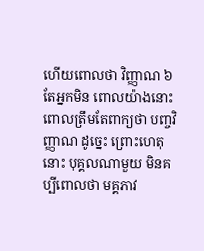ហើយពោលថា វិញ្ញាណ ៦ តែអ្នកមិន ពោលយ៉ាងនោះ ពោលត្រឹមតែពាក្យថា បញ្ចវិញ្ញាណ ដូច្នេះ ព្រោះហេតុ នោះ បុគ្គលណាមួយ មិនគប្បីពោលថា មគ្គភាវ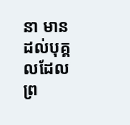នា មានដល់បុគ្គលដែល ព្រ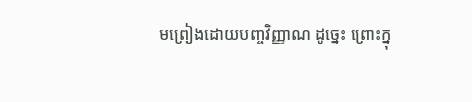មព្រៀងដោយបញ្ចវិញ្ញាណ ដូច្នេះ ព្រោះក្នុ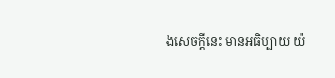ងសេចក្តីនេះ មានអធិប្បាយ យ៉